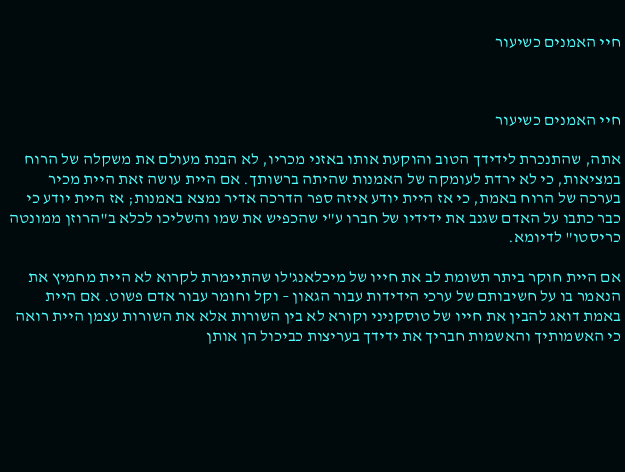חיי האמנים כשיעור



חיי האמנים כשיעור

אתה, שהתנכרת לידידך הטוב והוקעת אותו באזני מכריו, לא הבנת מעולם את משקלה של הרוח במציאות, כי לא ירדת לעומקה של האמנות שהיתה ברשותך. אם היית עושה זאת היית מכיר בערכה של הרוח באמת, כי אז היית יודע איזה ספר הדרכה אדיר נמצא באמנות; אז היית יודע כי כבר כתבו על האדם שגנב את ידידיו של חברו ע"י שהכפיש את שמו והשליכו לכלא ב"הרוזן ממונטה כריסטו" לדיומא.

אם היית חוקר ביתר תשומת לב את חייו של מיכלאנג'לו שהתיימרת לקרוא לא היית מחמיץ את הנאמר בו על חשיבותם של ערכי הידידות עבור הגאון – וקל וחומר עבור אדם פשוט. אם היית באמת דואג להבין את חייו של טוסקניני וקורא לא בין השורות אלא את השורות עצמן היית רואה כי האשמותיך והאשמות חבריך את ידידך בעריצות כביכול הן אותן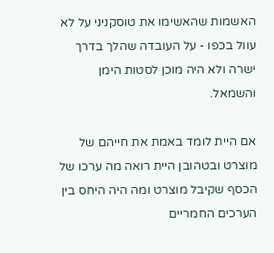האשמות שהאשימו את טוסקניני על לא עוול בכפו - על העובדה שהלך בדרך ישרה ולא היה מוכן לסטות הימן והשמאל.

אם היית לומד באמת את חייהם של מוצרט ובטהובן היית רואה מה ערכו של הכסף שקיבל מוצרט ומה היה היחס בין הערכים החמריים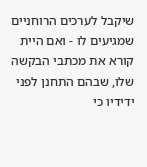שיקבל לערכים הרוחניים שמגיעים לו - ואם היית קורא את מכתבי הבקשה שלו, שבהם התחנן לפני ידידיו כי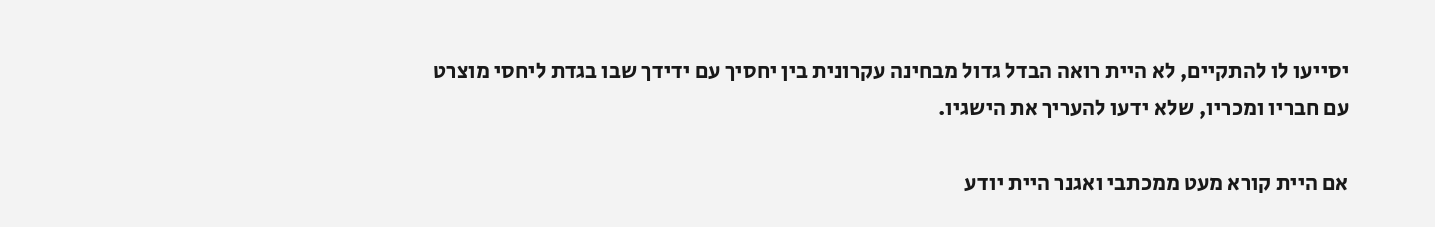יסייעו לו להתקיים, לא היית רואה הבדל גדול מבחינה עקרונית בין יחסיך עם ידידך שבו בגדת ליחסי מוצרט עם חבריו ומכריו, שלא ידעו להעריך את הישגיו.

אם היית קורא מעט ממכתבי ואגנר היית יודע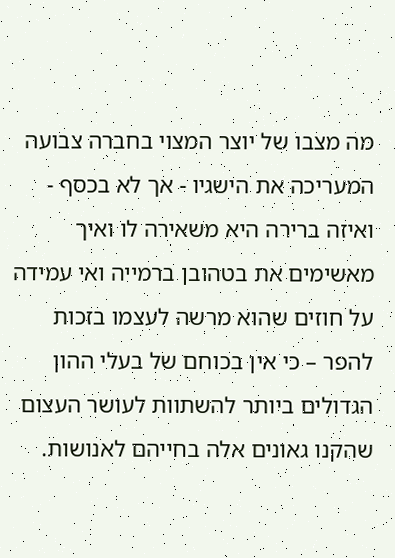מה מצבו של יוצר המצוי בחברה צבועה המעריכה את הישגיו - אך לא בכסף - ואיזה ברירה היא משאירה לו ואיך מאשימים את בטהובן ברמייה ואי עמידה על חוזים שהוא מרשה לעצמו בזכות להפר – כי אין בכוחם של בעלי ההון הגדולים ביותר להשתוות לעושר העצום שהקנו גאונים אלה בחייהם לאנושות.